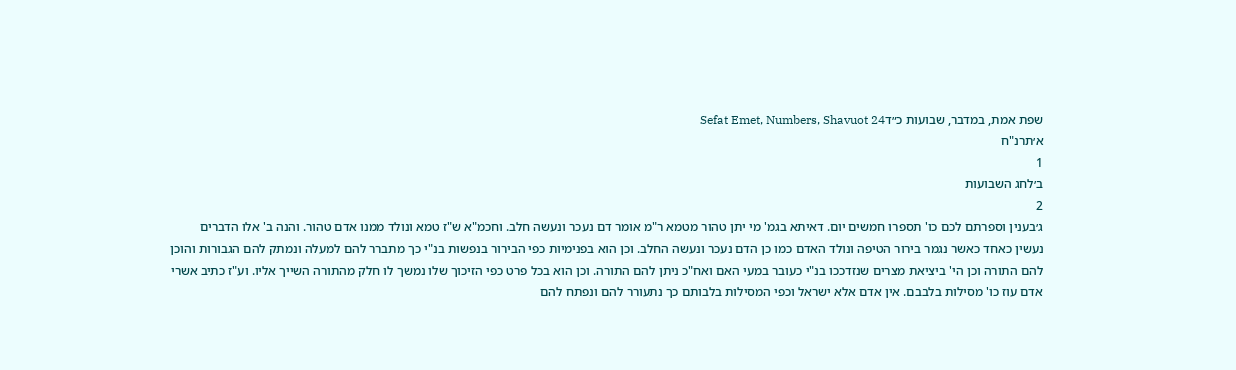שפת אמת, במדבר, שבועות כ״דSefat Emet, Numbers, Shavuot 24
א׳תרנ"ח
1
ב׳לחג השבועות
2
ג׳בענין וספרתם לכם כו' תספרו חמשים יום. דאיתא בגמ' מי יתן טהור מטמא ר"מ אומר דם נעכר ונעשה חלב. וחכמ"א ש"ז טמא ונולד ממנו אדם טהור. והנה ב' אלו הדברים נעשין כאחד כאשר נגמר בירור הטיפה ונולד האדם כמו כן הדם נעכר ונעשה החלב. וכן הוא בפנימיות כפי הבירור בנפשות בנ"י כך מתברר להם למעלה ונמתק להם הגבורות והוכן להם התורה וכן הי' ביציאת מצרים שנזדככו בנ"י כעובר במעי האם ואח"כ ניתן להם התורה. וכן הוא בכל פרט כפי הזיכוך שלו נמשך לו חלק מהתורה השייך אליו. וע"ז כתיב אשרי אדם עוז כו' מסילות בלבבם. אין אדם אלא ישראל וכפי המסילות בלבותם כך נתעורר להם ונפתח להם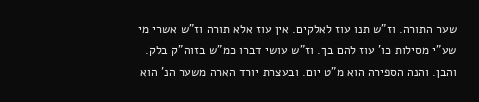שער התורה. וז"ש תנו עוז לאלקים. אין עוז אלא תורה וז"ש אשרי מי שע"י מסילות כו' עוז להם בך. וז"ש עושי דברו כמ"ש בזוה"ק בלק. והבן. והנה הספירה הוא מ"ט יום. ובעצרת יורד הארה משער הנ' הוא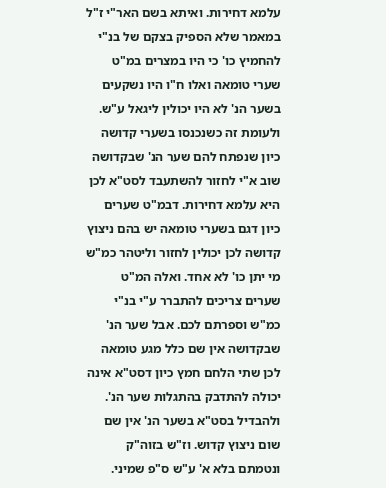עלמא דחירות. ואיתא בשם האר"י ז"ל במאמר שלא הספיק בצקם של בנ"י להחמיץ כו' כי היו במצרים במ"ט שערי טומאה ואלו ח"ו היו נשקעים בשער הנ' לא היו יכולין ליגאל ע"ש. ולעומת זה כשנכנסו בשערי קדושה כיון שנפתח להם שער הנ' שבקדושה שוב א"י לחזור להשתעבד לסט"א לכן היא עלמא דחירות. דבמ"ט שערים כיון דגם בשערי טומאה יש בהם ניצוץ קדושה לכן יכולין לחזור וליטהר כמ"ש מי יתן כו' לא אחד. ואלה המ"ט שערים צריכים להתברר ע"י בנ"י כמ"ש וספרתם לכם. אבל שער הנ' שבקדושה אין שם כלל מגע טומאה לכן שתי הלחם חמץ כיון דסט"א אינה יכולה להתדבק בהתגלות שער הנ'. ולהבדיל בסט"א בשער הנ' אין שם שום ניצוץ קדוש. וז"ש בזוה"ק ונטמתם בלא א' ע"ש ס"פ שמיני.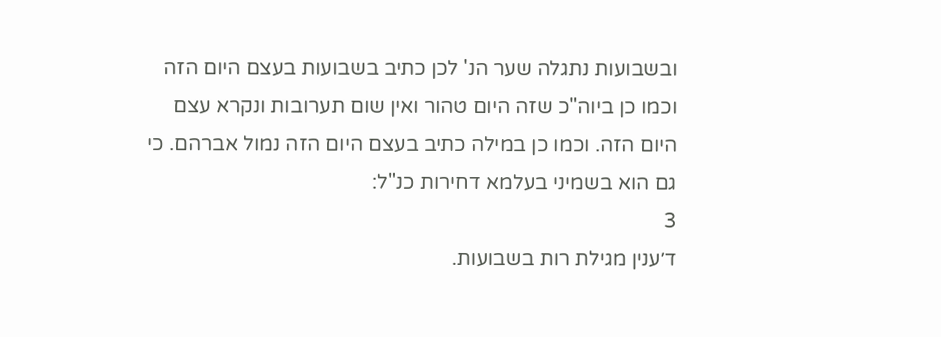ובשבועות נתגלה שער הנ' לכן כתיב בשבועות בעצם היום הזה וכמו כן ביוה"כ שזה היום טהור ואין שום תערובות ונקרא עצם היום הזה. וכמו כן במילה כתיב בעצם היום הזה נמול אברהם. כי גם הוא בשמיני בעלמא דחירות כנ"ל:
3
ד׳ענין מגילת רות בשבועות.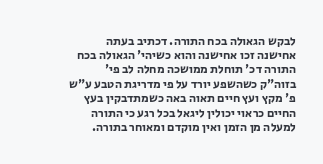לבקש הגאולה בכח התורה. דכתיב בעתה אחישנה זכו אחישנה והוא כשיהי' הגאולה בכח התורה דכ' תוחלת ממושכה מחלה לב פי' בזוה"ק כשהשפע יורד על פי מדריגת הטבע ע"ש פ' מקץ ועץ חיים תאוה באה כשמתדבקין בעץ החיים כראוי יכולין ליגאל בכל רגע כי התורה למעלה מן הזמן ואין מוקדם ומאוחר בתורה.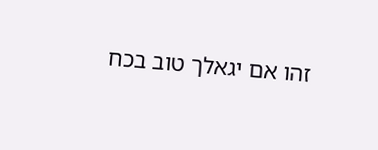זהו אם יגאלך טוב בכח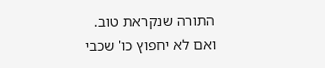התורה שנקראת טוב. ואם לא יחפוץ כו' שכבי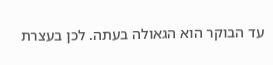עד הבוקר הוא הגאולה בעתה. לכן בעצרת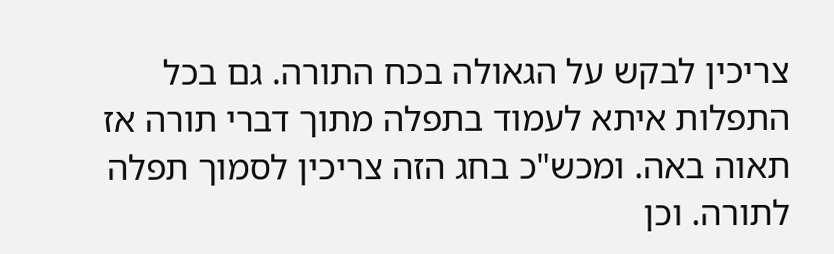צריכין לבקש על הגאולה בכח התורה. גם בכל התפלות איתא לעמוד בתפלה מתוך דברי תורה אז תאוה באה. ומכש"כ בחג הזה צריכין לסמוך תפלה לתורה. וכן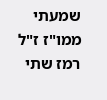שמעתי ממו"ז ז"ל רמז שתי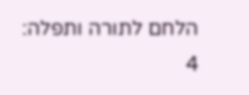הלחם לתורה ותפלה:
4